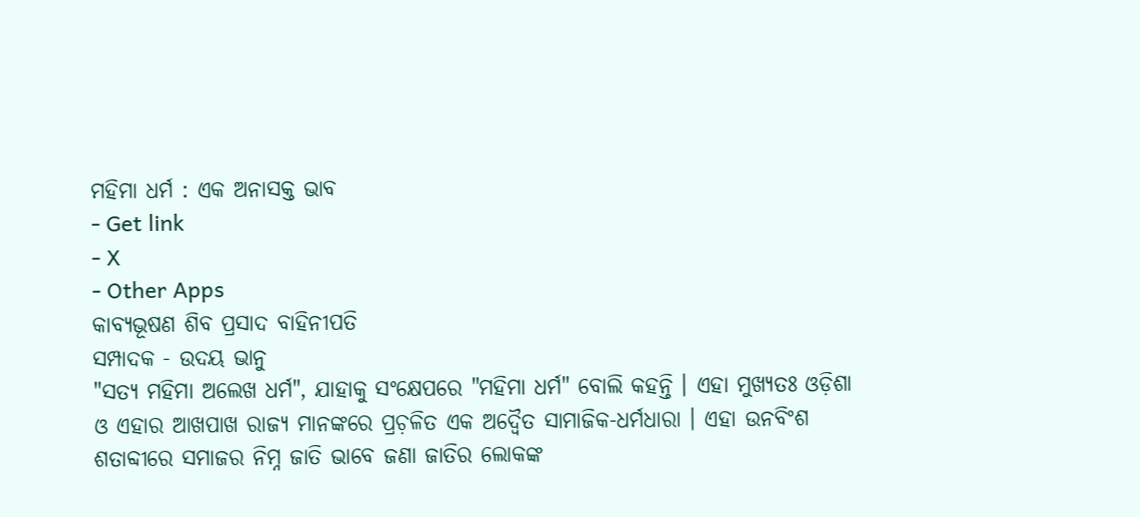ମହିମା ଧର୍ମ : ଏକ ଅନାସକ୍ତ ଭାବ
- Get link
- X
- Other Apps
କାବ୍ଯଭୂଷଣ ଶିବ ପ୍ରସାଦ ବାହିନୀପତି
ସମ୍ପାଦକ - ଉଦୟ ଭାନୁ
"ସତ୍ଯ ମହିମା ଅଲେଖ ଧର୍ମ", ଯାହାକୁ ସଂକ୍ଷେପରେ "ମହିମା ଧର୍ମ" ବୋଲି କହନ୍ତି । ଏହା ମୁଖ୍ୟତଃ ଓଡ଼ିଶା ଓ ଏହାର ଆଖପାଖ ରାଜ୍ୟ ମାନଙ୍କରେ ପ୍ରଚ଼ଳିତ ଏକ ଅଦ୍ବୈତ ସାମାଜିକ-ଧର୍ମଧାରା । ଏହା ଉନବିଂଶ ଶତାବ୍ଦୀରେ ସମାଜର ନିମ୍ନ ଜାତି ଭାବେ ଜଣା ଜାତିର ଲୋକଙ୍କ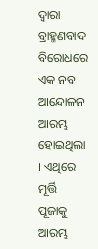ଦ୍ବାରା ବ୍ରାହ୍ମଣବାଦ ବିରୋଧରେ ଏକ ନବ ଆନ୍ଦୋଳନ ଆରମ୍ଭ ହୋଇଥିଲା । ଏଥିରେ ମୂର୍ତ୍ତି ପୂଜାକୁ ଆରମ୍ଭ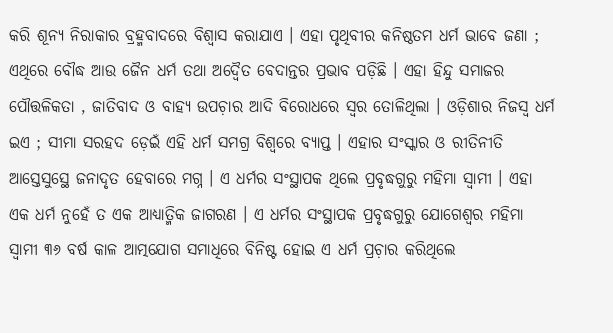କରି ଶୂନ୍ୟ ନିରାକାର ବ୍ରହ୍ମବାଦରେ ବିଶ୍ବାସ କରାଯାଏ । ଏହା ପୃଥିବୀର କନିଷ୍ଠତମ ଧର୍ମ ଭାବେ ଜଣା ; ଏଥିରେ ବୌଦ୍ଧ ଆଉ ଜୈନ ଧର୍ମ ତଥା ଅଦ୍ବୈତ ବେଦାନ୍ତର ପ୍ରଭାବ ପଡ଼ିଛି । ଏହା ହିନ୍ଦୁ ସମାଜର ପୌତ୍ତଳିକତା , ଜାତିବାଦ ଓ ବାହ୍ଯ ଉପଚ଼ାର ଆଦି ବିରୋଧରେ ସ୍ବର ତୋଳିଥିଲା । ଓଡ଼ିଶାର ନିଜସ୍ବ ଧର୍ମ ଇଏ ; ସୀମା ସରହଦ ଡ଼େଇଁ ଏହି ଧର୍ମ ସମଗ୍ର ବିଶ୍ୱରେ ବ୍ଯାପ୍ତ । ଏହାର ସଂସ୍କାର ଓ ରୀତିନୀତି ଆସ୍ତେସୁସ୍ଥେ ଜନାଦୃତ ହେବାରେ ମଗ୍ନ । ଏ ଧର୍ମର ସଂସ୍ଥାପକ ଥିଲେ ପ୍ରବୃଦ୍ଧଗୁରୁ ମହିମା ସ୍ବାମୀ । ଏହା ଏକ ଧର୍ମ ନୁହେଁ ତ ଏକ ଆଧ୍ଯାତ୍ମିକ ଜାଗରଣ । ଏ ଧର୍ମର ସଂସ୍ଥାପକ ପ୍ରବୃଦ୍ଧଗୁରୁ ଯୋଗେଶ୍ୱର ମହିମା ସ୍ବାମୀ ୩୬ ବର୍ଷ କାଳ ଆତ୍ମଯୋଗ ସମାଧିରେ ବିନିଷ୍ଟ ହୋଇ ଏ ଧର୍ମ ପ୍ରଚ଼ାର କରିଥିଲେ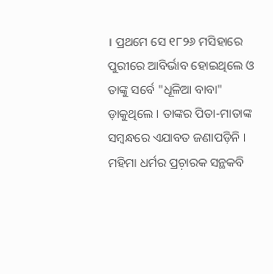। ପ୍ରଥମେ ସେ ୧୮୨୬ ମସିହାରେ ପୁରୀରେ ଆବିର୍ଭାବ ହୋଇଥିଲେ ଓ ତାଙ୍କୁ ସର୍ବେ "ଧୂଳିଆ ବାବା" ଡ଼ାକୁଥିଲେ । ତାଙ୍କର ପିତା-ମାତାଙ୍କ ସମ୍ବନ୍ଧରେ ଏଯାବତ ଜଣାପଡ଼ିନି । ମହିମା ଧର୍ମର ପ୍ରଚ଼ାରକ ସନ୍ଥକବି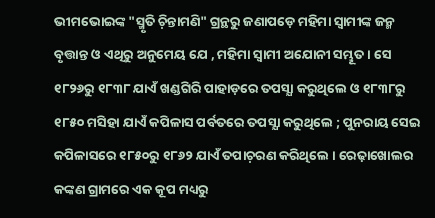ଭୀମଭୋଇଙ୍କ "ସ୍ମୃତି ଚ଼ିନ୍ତାମଣି" ଗ୍ରନ୍ଥରୁ ଜଣାପଡ଼େ ମହିମା ସ୍ବାମୀଙ୍କ ଜନ୍ମ ବୃତ୍ତାନ୍ତ ଓ ଏଥିରୁ ଅନୁମେୟ ଯେ , ମହିମା ସ୍ବାମୀ ଅଯୋନୀ ସମ୍ଭୂତ । ସେ ୧୮୨୬ରୁ ୧୮୩୮ ଯାଏଁ ଖଣ୍ଡଗିରି ପାହାଡ଼ରେ ତପସ୍ଯା କରୁଥିଲେ ଓ ୧୮୩୮ରୁ ୧୮୫୦ ମସିହା ଯାଏଁ କପିଳାସ ପର୍ବତରେ ତପସ୍ଯା କରୁଥିଲେ ; ପୁନରାୟ ସେଇ କପିଳାସରେ ୧୮୫୦ରୁ ୧୮୬୨ ଯାଏଁ ତପାଚ଼ରଣ କରିଥିଲେ । ରେଢ଼ାଖୋଲର କଙ୍କଣ ଗ୍ରାମରେ ଏକ କୂପ ମଧ୍ୟରୁ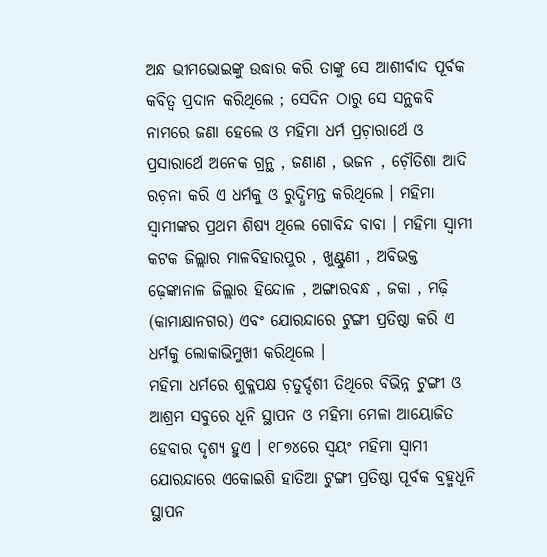ଅନ୍ଧ ଭୀମଭୋଇଙ୍କୁ ଉଦ୍ଧାର କରି ତାଙ୍କୁ ସେ ଆଶୀର୍ବାଦ ପୂର୍ବକ କବିତ୍ୱ ପ୍ରଦାନ କରିଥିଲେ ; ସେଦିନ ଠାରୁ ସେ ସନ୍ଥକବି ନାମରେ ଜଣା ହେଲେ ଓ ମହିମା ଧର୍ମ ପ୍ରଚ଼ାରାର୍ଥେ ଓ ପ୍ରସାରାର୍ଥେ ଅନେକ ଗ୍ରନ୍ଥ , ଜଣାଣ , ଭଜନ , ଚ଼ୌତିଶା ଆଦି ରଚ଼ନା କରି ଏ ଧର୍ମକୁ ଓ ରୁଦ୍ଧିମନ୍ତ କରିଥିଲେ । ମହିମା ସ୍ବାମୀଙ୍କର ପ୍ରଥମ ଶିଷ୍ଯ ଥିଲେ ଗୋବିନ୍ଦ ବାବା । ମହିମା ସ୍ବାମୀ କଟକ ଜିଲ୍ଲାର ମାଳବିହାରପୁର , ଖୁଣ୍ଟୁଣୀ , ଅବିଭକ୍ତ ଢ଼େଙ୍କାନାଳ ଜିଲ୍ଲାର ହିନ୍ଦୋଳ , ଅଙ୍ଗାରବନ୍ଧ , ଜକା , ମଢ଼ି (କାମାକ୍ଷାନଗର) ଏବଂ ଯୋରନ୍ଦାରେ ଟୁଙ୍ଗୀ ପ୍ରତିଷ୍ଠା କରି ଏ ଧର୍ମକୁ ଲୋକାଭିମୁଖୀ କରିଥିଲେ ।
ମହିମା ଧର୍ମରେ ଶୁକ୍ଳପକ୍ଷ ଚ଼ତୁର୍ଦ୍ଦଶୀ ତିଥିରେ ବିଭିନ୍ନ ଟୁଙ୍ଗୀ ଓ ଆଶ୍ରମ ସବୁରେ ଧୂନି ସ୍ଥାପନ ଓ ମହିମା ମେଳା ଆୟୋଜିତ ହେବାର ଦୃଶ୍ଯ ହୁଏ । ୧୮୭୪ରେ ସ୍ବୟଂ ମହିମା ସ୍ବାମୀ ଯୋରନ୍ଦାରେ ଏକୋଇଶି ହାତିଆ ଟୁଙ୍ଗୀ ପ୍ରତିଷ୍ଠା ପୂର୍ବକ ବ୍ରହ୍ମଧୂନି ସ୍ଥାପନ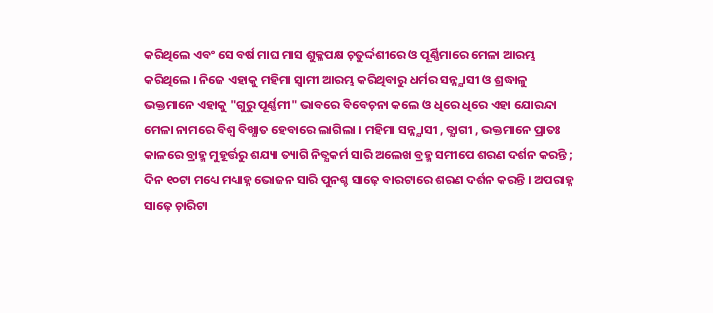କରିଥିଲେ ଏବଂ ସେ ବର୍ଷ ମାଘ ମାସ ଶୁକ୍ଳପକ୍ଷ ଚ଼ତୁର୍ଦ୍ଦଶୀରେ ଓ ପୂର୍ଣ୍ଣିମାରେ ମେଳା ଆରମ୍ଭ କରିଥିଲେ । ନିଜେ ଏହାକୁ ମହିମା ସ୍ବାମୀ ଆରମ୍ଭ କରିଥିବାରୁ ଧର୍ମର ସନ୍ନ୍ଯାସୀ ଓ ଶ୍ରଦ୍ଧାଳୁ ଭକ୍ତମାନେ ଏହାକୁ "ଗୁରୁ ପୂର୍ଣ୍ଣମୀ" ଭାବରେ ବିବେଚ଼ନା କଲେ ଓ ଧିରେ ଧିରେ ଏହା ଯୋରନ୍ଦା ମେଳା ନାମରେ ବିଶ୍ବ ବିଖ୍ଯାତ ହେବାରେ ଲାଗିଲା । ମହିମା ସନ୍ନ୍ଯାସୀ , ତ୍ଯାଗୀ , ଭକ୍ତମାନେ ପ୍ରାତଃ କାଳରେ ବ୍ରାହ୍ମ ମୁହୂର୍ତ୍ତରୁ ଶଯ୍ୟା ତ୍ୟାଗି ନିତ୍ଯକର୍ମ ସାରି ଅଲେଖ ବ୍ରହ୍ମ ସମୀପେ ଶରଣ ଦର୍ଶନ କରନ୍ତି ; ଦିନ ୧୦ଟା ମଧ୍ୟେ ମଧ୍ୟାହ୍ନ ଭୋଜନ ସାରି ପୁନଶ୍ଚ ସାଢ଼େ ବାରଟାରେ ଶରଣ ଦର୍ଶନ କରନ୍ତି । ଅପରାହ୍ନ ସାଢ଼େ ଚ଼ାରିଟା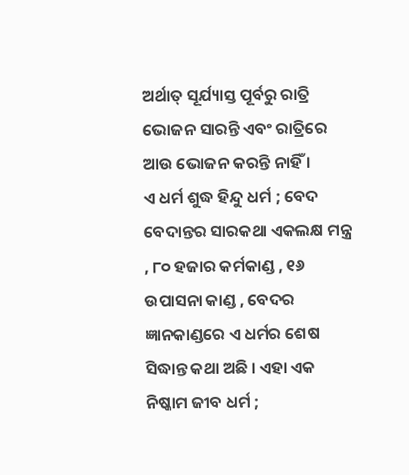ଅର୍ଥାତ୍ ସୂର୍ଯ୍ୟାସ୍ତ ପୂର୍ବରୁ ରାତ୍ରି ଭୋଜନ ସାରନ୍ତି ଏବଂ ରାତ୍ରିରେ ଆଉ ଭୋଜନ କରନ୍ତି ନାହିଁ ।
ଏ ଧର୍ମ ଶୁଦ୍ଧ ହିନ୍ଦୁ ଧର୍ମ ; ବେଦ ବେଦାନ୍ତର ସାରକଥା ଏକଲକ୍ଷ ମନ୍ତ୍ର , ୮୦ ହଜାର କର୍ମକାଣ୍ଡ , ୧୬ ଉପାସନା କାଣ୍ଡ , ବେଦର ଜ୍ଞାନକାଣ୍ଡରେ ଏ ଧର୍ମର ଶେଷ ସିଦ୍ଧାନ୍ତ କଥା ଅଛି । ଏହା ଏକ ନିଷ୍କାମ ଜୀବ ଧର୍ମ ;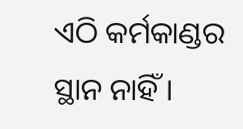ଏଠି କର୍ମକାଣ୍ଡର ସ୍ଥାନ ନାହିଁ ।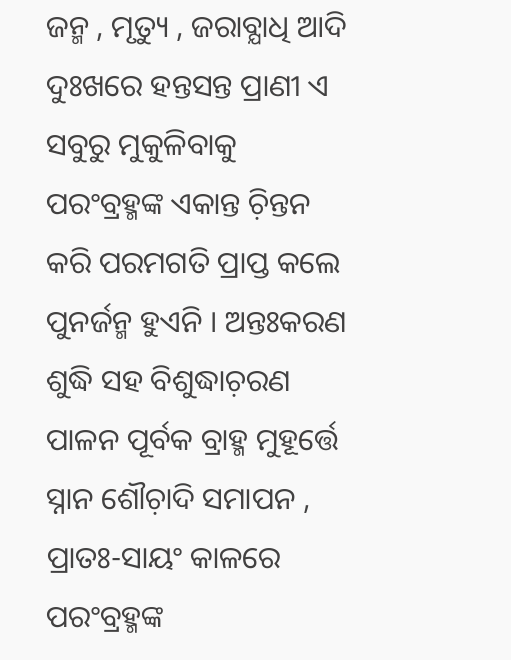ଜନ୍ମ , ମୃତ୍ୟୁ , ଜରାବ୍ଯାଧି ଆଦି ଦୁଃଖରେ ହନ୍ତସନ୍ତ ପ୍ରାଣୀ ଏ ସବୁରୁ ମୁକୁଳିବାକୁ ପରଂବ୍ରହ୍ମଙ୍କ ଏକାନ୍ତ ଚ଼ିନ୍ତନ କରି ପରମଗତି ପ୍ରାପ୍ତ କଲେ ପୁନର୍ଜନ୍ମ ହୁଏନି । ଅନ୍ତଃକରଣ ଶୁଦ୍ଧି ସହ ବିଶୁଦ୍ଧାଚ଼ରଣ ପାଳନ ପୂର୍ବକ ବ୍ରାହ୍ମ ମୁହୂର୍ତ୍ତେ ସ୍ନାନ ଶୌଚ଼ାଦି ସମାପନ , ପ୍ରାତଃ-ସାୟଂ କାଳରେ ପରଂବ୍ରହ୍ମଙ୍କ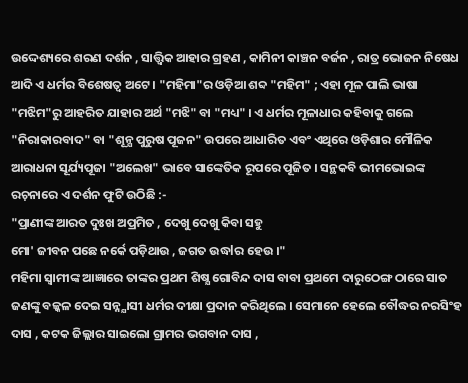ଉଦ୍ଦେଶ୍ୟରେ ଶରଣ ଦର୍ଶନ , ସାତ୍ତ୍ୱିକ ଆହାର ଗ୍ରହଣ , କାମିନୀ କାଞ୍ଚନ ବର୍ଜନ , ରାତ୍ର ଭୋଜନ ନିଷେଧ ଆଦି ଏ ଧର୍ମର ବିଶେଷତ୍ୱ ଅଟେ । "ମହିମା"ର ଓଡ଼ିଆ ଶବ୍ଦ "ମହିମ" ; ଏହା ମୂଳ ପାଲି ଭାଷା "ମଝିମ"ରୁ ଆହରିତ ଯାହାର ଅର୍ଥ "ମଝି" ବା "ମଧ୍ୟ" । ଏ ଧର୍ମର ମୂଳାଧାର କହିବାକୁ ଗଲେ "ନିରାକାରବାଦ" ବା "ଶୂନ୍ଯ ପୁରୁଷ ପୂଜନ" ଉପରେ ଆଧାରିତ ଏବଂ ଏଥିରେ ଓଡ଼ିଶାର ମୌଳିକ ଆରାଧନା ସୂର୍ଯ୍ୟପୂଜା "ଅଲେଖ" ଭାବେ ସାଙ୍କେତିକ ରୂପରେ ପୂଜିତ । ସନ୍ଥକବି ଭୀମଭୋଇଙ୍କ ରଚ଼ନାରେ ଏ ଦର୍ଶନ ଫୁଟି ଉଠିଛି :-
"ପ୍ରାଣୀଙ୍କ ଆରତ ଦୁଃଖ ଅପ୍ରମିତ , ଦେଖୁ ଦେଖୁ କିବା ସହୁ
ମୋ' ଜୀବନ ପଛେ ନର୍କେ ପଡ଼ିଥାଉ , ଜଗତ ଉଦ୍ଧlର ହେଉ ।"
ମହିମା ସ୍ବାମୀଙ୍କ ଆଜ୍ଞାରେ ତାଙ୍କର ପ୍ରଥମ ଶିଷ୍ଯ ଗୋବିନ୍ଦ ଦାସ ବାବା ପ୍ରଥମେ ଦାରୁଠେଙ୍ଗ ଠାରେ ସାତ ଜଣଙ୍କୁ ବଳ୍କଳ ଦେଇ ସନ୍ନ୍ଯାସୀ ଧର୍ମର ଦୀକ୍ଷା ପ୍ରଦାନ କରିଥିଲେ । ସେମାନେ ହେଲେ ବୌଦ୍ଧର ନରସିଂହ ଦାସ , କଟକ ଜିଲ୍ଲାର ସାଇଲୋ ଗ୍ରାମର ଭଗବାନ ଦାସ ,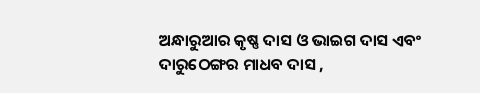ଅନ୍ଧାରୁଆର କୃଷ୍ଣ ଦାସ ଓ ଭାଇଗ ଦାସ ଏବଂ ଦାରୁଠେଙ୍ଗର ମାଧବ ଦାସ ,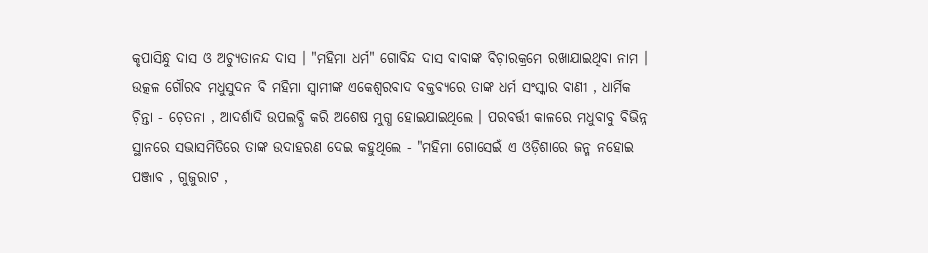କୃପାସିନ୍ଧୁ ଦାସ ଓ ଅଚ୍ୟୁତାନନ୍ଦ ଦାସ । "ମହିମା ଧର୍ମ" ଗୋବିନ୍ଦ ଦାସ ବାବାଙ୍କ ବିଚ଼ାରକ୍ରମେ ରଖାଯାଇଥିବା ନାମ । ଉତ୍କଳ ଗୌରବ ମଧୁସୁଦନ ବି ମହିମା ସ୍ବାମୀଙ୍କ ଏକେଶ୍ବରବାଦ ବକ୍ତବ୍ୟରେ ତାଙ୍କ ଧର୍ମ ସଂସ୍କାର ବାଣୀ , ଧାର୍ମିକ ଚ଼ିନ୍ତା - ଚ଼େତନା , ଆଦର୍ଶାଦି ଉପଲବ୍ଧି କରି ଅଶେଷ ମୁଗ୍ଧ ହୋଇଯାଇଥିଲେ । ପରବର୍ତ୍ତୀ କାଳରେ ମଧୁବାବୁ ବିଭିନ୍ନ ସ୍ଥାନରେ ସଭାସମିତିରେ ତାଙ୍କ ଉଦାହରଣ ଦେଇ କହୁଥିଲେ - "ମହିମା ଗୋସେଇଁ ଏ ଓଡ଼ିଶାରେ ଜନ୍ମ ନହୋଇ ପଞ୍ଜାବ , ଗୁଜୁରାଟ ,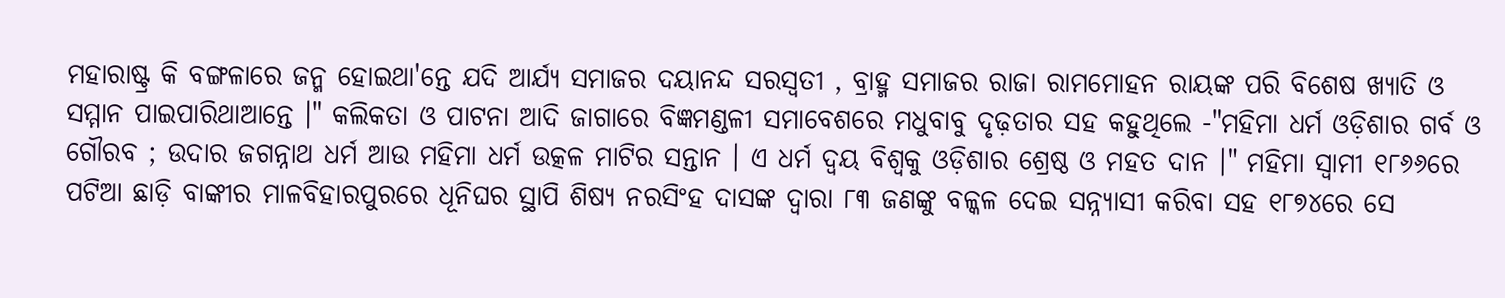ମହାରାଷ୍ଟ୍ର କି ବଙ୍ଗଳାରେ ଜନ୍ମ ହୋଇଥା'ନ୍ତେ ଯଦି ଆର୍ଯ୍ଯ ସମାଜର ଦୟାନନ୍ଦ ସରସ୍ବତୀ , ବ୍ରାହ୍ମ ସମାଜର ରାଜା ରାମମୋହନ ରାୟଙ୍କ ପରି ବିଶେଷ ଖ୍ଯାତି ଓ ସମ୍ମାନ ପାଇପାରିଥାଆନ୍ତେ ।" କଲିକତା ଓ ପାଟନା ଆଦି ଜାଗାରେ ବିଜ୍ଞମଣ୍ଡଳୀ ସମାବେଶରେ ମଧୁବାବୁ ଦୃଢ଼ତାର ସହ କହୁଥିଲେ -"ମହିମା ଧର୍ମ ଓଡ଼ିଶାର ଗର୍ବ ଓ ଗୌରବ ; ଉଦାର ଜଗନ୍ନାଥ ଧର୍ମ ଆଉ ମହିମା ଧର୍ମ ଉତ୍କଳ ମାଟିର ସନ୍ତାନ । ଏ ଧର୍ମ ଦ୍ବୟ ବିଶ୍ବକୁ ଓଡ଼ିଶାର ଶ୍ରେଷ୍ଠ ଓ ମହତ ଦାନ ।" ମହିମା ସ୍ବାମୀ ୧୮୬୬ରେ ପଟିଆ ଛାଡ଼ି ବାଙ୍କୀର ମାଳବିହାରପୁରରେ ଧୂନିଘର ସ୍ଥାପି ଶିଷ୍ୟ ନରସିଂହ ଦାସଙ୍କ ଦ୍ବାରା ୮୩ ଜଣଙ୍କୁ ବଳ୍କଳ ଦେଇ ସନ୍ନ୍ଯାସୀ କରିବା ସହ ୧୮୭୪ରେ ସେ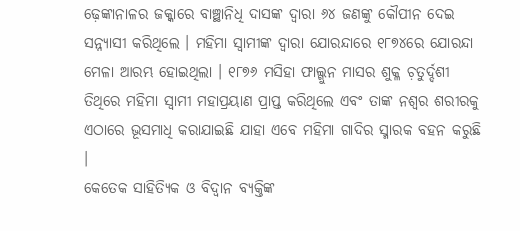ଢ଼େଙ୍କାନାଳର ଜକ୍କାରେ ବାଞ୍ଛାନିଧି ଦାସଙ୍କ ଦ୍ବାରା ୬୪ ଜଣଙ୍କୁ କୌପୀନ ଦେଇ ସନ୍ନ୍ଯାସୀ କରିଥିଲେ । ମହିମା ସ୍ବାମୀଙ୍କ ଦ୍ବାରା ଯୋରନ୍ଦାରେ ୧୮୭୪ରେ ଯୋରନ୍ଦା ମେଳା ଆରମ୍ଭ ହୋଇଥିଲା । ୧୮୭୬ ମସିହା ଫାଲ୍ଗୁନ ମାସର ଶୁକ୍ଳ ଚ଼ତୁର୍ଦ୍ଦଶୀ ତିଥିରେ ମହିମା ସ୍ବାମୀ ମହାପ୍ରୟାଣ ପ୍ରାପ୍ତ କରିଥିଲେ ଏବଂ ତାଙ୍କ ନଶ୍ୱର ଶରୀରକୁ ଏଠାରେ ଭୂସମାଧି କରାଯାଇଛି ଯାହା ଏବେ ମହିମା ଗାଦିର ସ୍ମାରକ ବହନ କରୁଛି ।
କେତେକ ସାହିତ୍ଯିକ ଓ ବିଦ୍ବାନ ବ୍ଯକ୍ତିଙ୍କ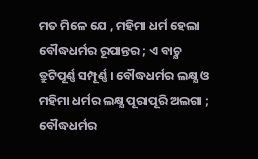ମତ ମିଳେ ଯେ , ମହିମା ଧର୍ମ ହେଲା ବୌଦ୍ଧଧର୍ମର ରୂପାନ୍ତର ; ଏ ବାଚ଼୍ଯ ତ୍ରୁଟିପୂର୍ଣ୍ଣ ସମ୍ପୂର୍ଣ୍ଣ । ବୌଦ୍ଧଧର୍ମର ଲକ୍ଷ୍ଯ ଓ ମହିମା ଧର୍ମର ଲକ୍ଷ୍ଯ ପୂରାପୂରି ଅଲଗା ; ବୌଦ୍ଧଧର୍ମର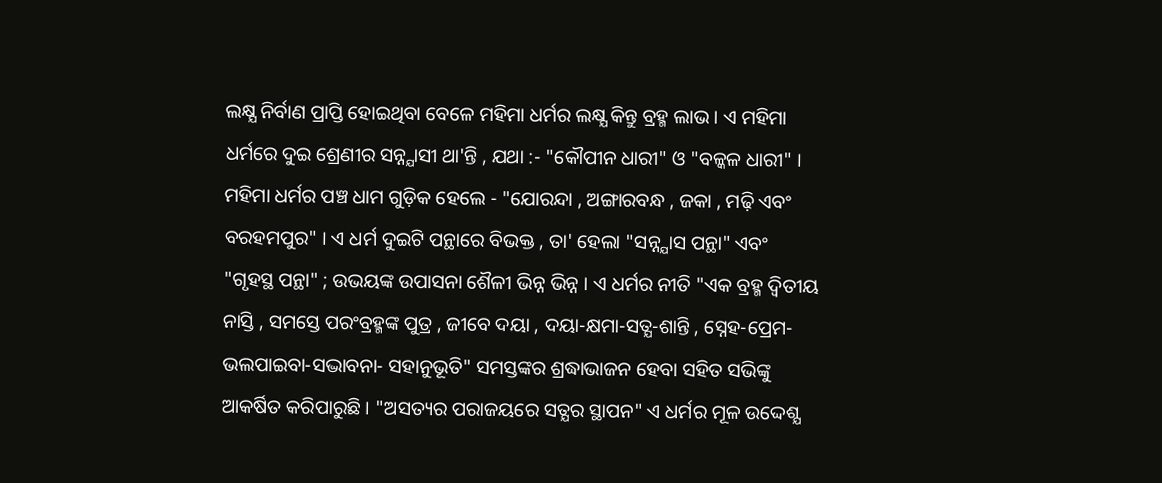ଲକ୍ଷ୍ଯ ନିର୍ବାଣ ପ୍ରାପ୍ତି ହୋଇଥିବା ବେଳେ ମହିମା ଧର୍ମର ଲକ୍ଷ୍ଯ କିନ୍ତୁ ବ୍ରହ୍ମ ଲାଭ । ଏ ମହିମା ଧର୍ମରେ ଦୁଇ ଶ୍ରେଣୀର ସନ୍ନ୍ଯାସୀ ଥା'ନ୍ତି , ଯଥା :- "କୌପୀନ ଧାରୀ" ଓ "ବଳ୍କଳ ଧାରୀ" । ମହିମା ଧର୍ମର ପଞ୍ଚ ଧାମ ଗୁଡ଼ିକ ହେଲେ - "ଯୋରନ୍ଦା , ଅଙ୍ଗାରବନ୍ଧ , ଜକା , ମଢ଼ି ଏବଂ ବରହମପୁର" । ଏ ଧର୍ମ ଦୁଇଟି ପନ୍ଥାରେ ବିଭକ୍ତ , ତା' ହେଲା "ସନ୍ନ୍ଯାସ ପନ୍ଥା" ଏବଂ "ଗୃହସ୍ଥ ପନ୍ଥା" ; ଉଭୟଙ୍କ ଉପାସନା ଶୈଳୀ ଭିନ୍ନ ଭିନ୍ନ । ଏ ଧର୍ମର ନୀତି "ଏକ ବ୍ରହ୍ମ ଦ୍ବିତୀୟ ନାସ୍ତି , ସମସ୍ତେ ପରଂବ୍ରହ୍ମଙ୍କ ପୁତ୍ର , ଜୀବେ ଦୟା , ଦୟା-କ୍ଷମା-ସତ୍ଯ-ଶାନ୍ତି , ସ୍ନେହ-ପ୍ରେମ-ଭଲପାଇବା-ସଦ୍ଭାବନା- ସହାନୁଭୂତି" ସମସ୍ତଙ୍କର ଶ୍ରଦ୍ଧାଭାଜନ ହେବା ସହିତ ସଭିଙ୍କୁ ଆକର୍ଷିତ କରିପାରୁଛି । "ଅସତ୍ୟର ପରାଜୟରେ ସତ୍ଯର ସ୍ଥାପନ" ଏ ଧର୍ମର ମୂଳ ଉଦ୍ଦେଶ୍ଯ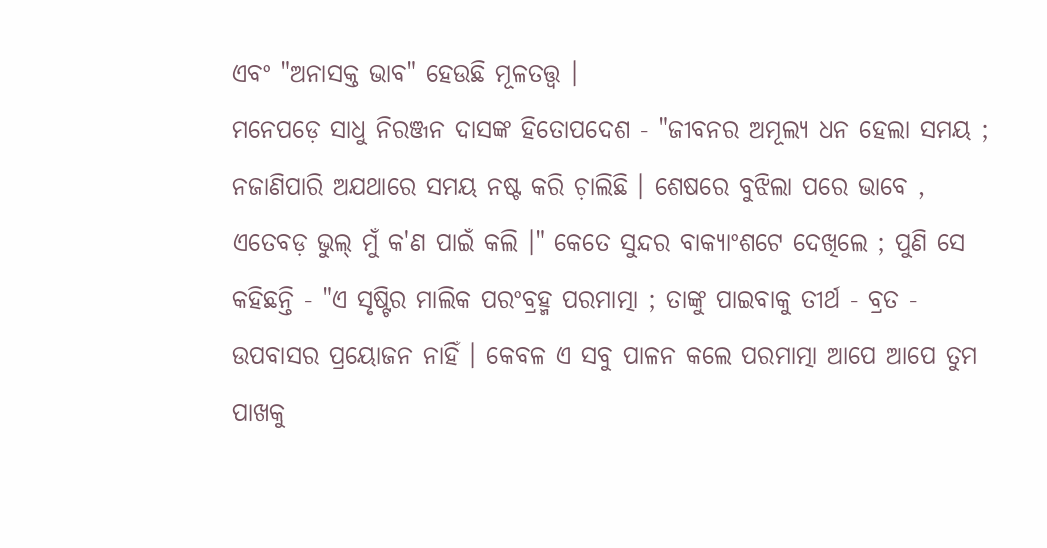ଏବଂ "ଅନାସକ୍ତ ଭାବ" ହେଉଛି ମୂଳତତ୍ତ୍ୱ ।
ମନେପଡ଼େ ସାଧୁ ନିରଞ୍ଜନ ଦାସଙ୍କ ହିତୋପଦେଶ - "ଜୀବନର ଅମୂଲ୍ୟ ଧନ ହେଲା ସମୟ ; ନଜାଣିପାରି ଅଯଥାରେ ସମୟ ନଷ୍ଟ କରି ଚ଼ାଲିଛି । ଶେଷରେ ବୁଝିଲା ପରେ ଭାବେ , ଏତେବଡ଼ ଭୁଲ୍ ମୁଁ କ'ଣ ପାଇଁ କଲି ।" କେତେ ସୁନ୍ଦର ବାକ୍ଯାଂଶଟେ ଦେଖିଲେ ; ପୁଣି ସେ କହିଛନ୍ତି - "ଏ ସୃଷ୍ଟିର ମାଲିକ ପରଂବ୍ରହ୍ମ ପରମାତ୍ମା ; ତାଙ୍କୁ ପାଇବାକୁ ତୀର୍ଥ - ବ୍ରତ - ଉପବାସର ପ୍ରୟୋଜନ ନାହିଁ । କେବଳ ଏ ସବୁ ପାଳନ କଲେ ପରମାତ୍ମା ଆପେ ଆପେ ତୁମ ପାଖକୁ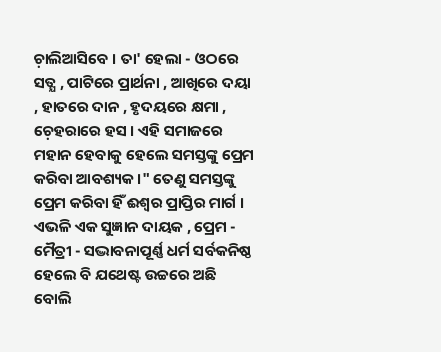ଚ଼ାଲିଆସିବେ । ତା' ହେଲା - ଓଠରେ ସତ୍ଯ , ପାଟିରେ ପ୍ରାର୍ଥନା , ଆଖିରେ ଦୟା , ହାତରେ ଦାନ , ହୃଦୟରେ କ୍ଷମା , ଚ଼େହରାରେ ହସ । ଏହି ସମାଜରେ ମହାନ ହେବାକୁ ହେଲେ ସମସ୍ତଙ୍କୁ ପ୍ରେମ କରିବା ଆବଶ୍ୟକ ।" ତେଣୁ ସମସ୍ତଙ୍କୁ ପ୍ରେମ କରିବା ହିଁ ଈଶ୍ୱର ପ୍ରାପ୍ତିର ମାର୍ଗ ।
ଏଭଳି ଏକ ସୁଜ୍ଞାନ ଦାୟକ , ପ୍ରେମ - ମୈତ୍ରୀ - ସଦ୍ଭାବନାପୂର୍ଣ୍ଣ ଧର୍ମ ସର୍ବକନିଷ୍ଠ ହେଲେ ବି ଯଥେଷ୍ଟ ଉଚ୍ଚରେ ଅଛି ବୋଲି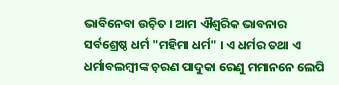ଭାବିନେବା ଉଚ଼ିତ । ଆମ ଐଶ୍ୱରିକ ଭାବନାର ସର୍ବଶ୍ରେଷ୍ଠ ଧର୍ମ "ମହିମା ଧର୍ମ" । ଏ ଧର୍ମର ତଥା ଏ ଧର୍ମାବଲମ୍ବୀଙ୍କ ଚ଼ରଣ ପାଦୁକା ରେଣୁ ମମାନନେ ଲେପି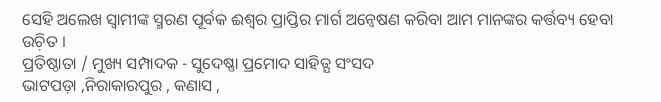ସେହି ଅଲେଖ ସ୍ବାମୀଙ୍କ ସ୍ମରଣ ପୂର୍ବକ ଈଶ୍ୱର ପ୍ରାପ୍ତିର ମାର୍ଗ ଅନ୍ବେଷଣ କରିବା ଆମ ମାନଙ୍କର କର୍ତ୍ତବ୍ୟ ହେବା ଉଚ଼ିତ ।
ପ୍ରତିଷ୍ଠାତା / ମୁଖ୍ୟ ସମ୍ପାଦକ - ସୁଦେଷ୍ଣା ପ୍ରମୋଦ ସାହିତ୍ଯ ସଂସଦ
ଭାଟପଡ଼ା ,ନିରାକାରପୁର , କଣାସ ,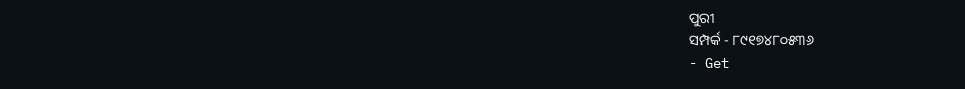ପୁରୀ
ସମ୍ପର୍କ - ୮୯୧୭୪୮୦୫୩୬
- Get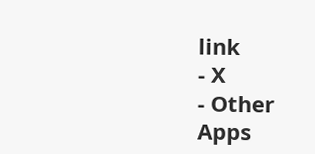link
- X
- Other Apps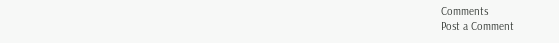Comments
Post a Comment